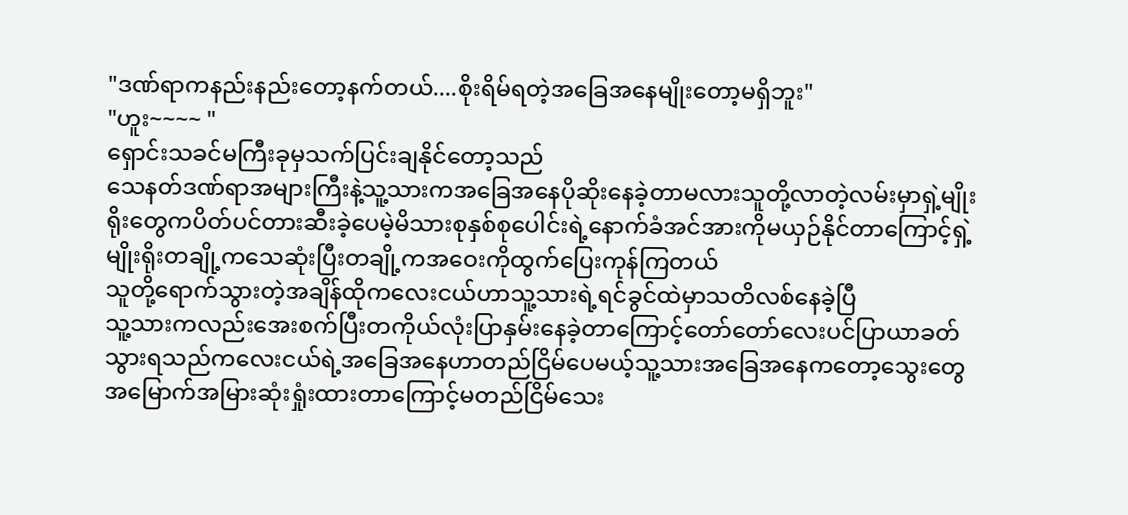"ဒဏ်ရာကနည်းနည်းတော့နက်တယ်....စိုးရိမ်ရတဲ့အခြေအနေမျိုးတော့မရှိဘူး"
"ဟူး~~~~ "
ရှောင်းသခင်မကြီးခုမှသက်ပြင်းချနိုင်တော့သည်
သေနတ်ဒဏ်ရာအများကြီးနဲ့သူ့သားကအခြေအနေပိုဆိုးနေခဲ့တာမလားသူတို့လာတဲ့လမ်းမှာရှဲ့မျိုးရိုးတွေကပိတ်ပင်တားဆီးခဲ့ပေမဲ့မိသားစုနှစ်စုပေါင်းရဲ့နောက်ခံအင်အားကိုမယှဉ်နိုင်တာကြောင့်ရှဲ့မျိုးရိုးတချို့ကသေဆုံးပြီးတချို့ကအဝေးကိုထွက်ပြေးကုန်ကြတယ်
သူတို့ရောက်သွားတဲ့အချိန်ထိုကလေးငယ်ဟာသူ့သားရဲ့ရင်ခွင်ထဲမှာသတိလစ်နေခဲ့ပြီ
သူ့သားကလည်းအေးစက်ပြီးတကိုယ်လုံးပြာနှမ်းနေခဲ့တာကြောင့်တော်တော်လေးပင်ပြာယာခတ်သွားရသည်ကလေးငယ်ရဲ့အခြေအနေဟာတည်ငြိမ်ပေမယ့်သူ့သားအခြေအနေကတော့သွေးတွေအမြောက်အမြားဆုံးရှုံးထားတာကြောင့်မတည်ငြိမ်သေး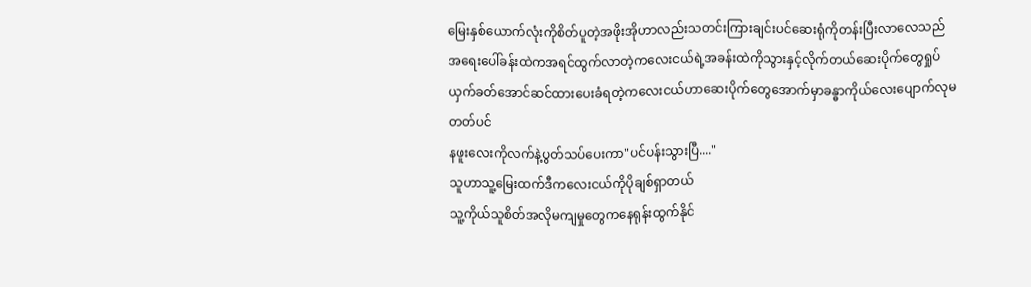မြေးနှစ်ယောက်လုံးကိုစိတ်ပူတဲ့အဖိုးအိုဟာလည်းသတင်းကြားချင်းပင်ဆေးရုံကိုတန်းပြီးလာလေသည်
အရေးပေါ်ခန်းထဲကအရင်ထွက်လာတဲ့ကလေးငယ်ရဲ့အခန်းထဲကိုသွားနှင့်လိုက်တယ်ဆေးပိုက်တွေရှုပ်ယှက်ခတ်အောင်ဆင်ထားပေးခံရတဲ့ကလေးငယ်ဟာဆေးပိုက်တွေအောက်မှာခန္ဓာကိုယ်လေးပျောက်လုမတတ်ပင်
နဖူးလေးကိုလက်နဲ့ပွတ်သပ်ပေးကာ"ပင်ပန်းသွားပြီ...."
သူဟာသူ့မြေးထက်ဒီကလေးငယ်ကိုပိုချစ်ရှာတယ်
သူ့ကိုယ်သူစိတ်အလိုမကျမှုတွေကနေရုန်းထွက်နိုင်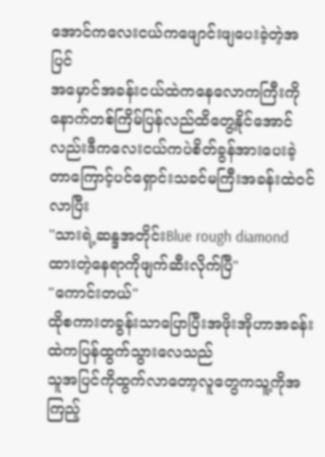အောင်ကလေးငယ်ကဖျောင်းဖျပေးခဲ့တဲ့အပြင်
အမှောင်အခန်းငယ်ထဲကနေလောကကြီးကိုနောက်တစ်ကြိမ်ပြန်လည်ထိတွေ့နိုင်အောင်လည်းဒီကလေးငယ်ကပဲစိတ်ခွန်အားပေးခဲ့တာကြောင့်ပင်ရှောင်းသခင်မကြီးအခန်းထဲဝင်လာပြီး
"သားရဲ့ဆန္ဒအတိုင်းBlue rough diamondထားတဲ့နေရာကိုဖျက်ဆီးလိုက်ပြီ"
"ကောင်းတယ်"
ထိုစကားတခွန်းသာပြောပြီးအဖိုးအိုဟာအခန်းထဲကပြန်ထွက်သွားလေသည်
သူအပြင်ကိုထွက်လာတော့လူတွေကသူ့ကိုအကြည့်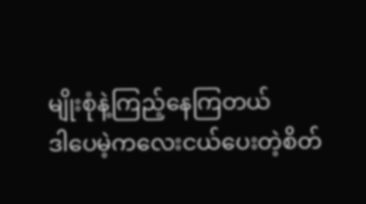မျိုးစုံနဲ့ကြည့်နေကြတယ်
ဒါပေမဲ့ကလေးငယ်ပေးတဲ့စိတ်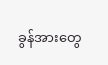ခွန်အားတွေ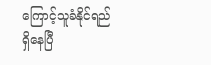ကြောင့်သူခံနိုင်ရည်ရှိနေပြီ